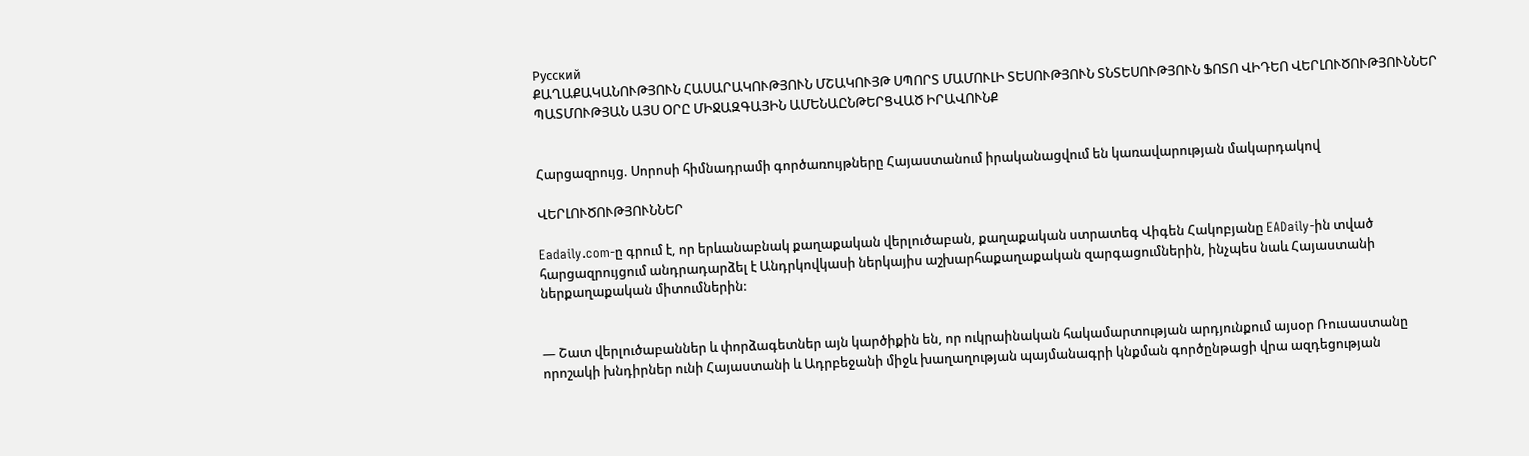Русский
ՔԱՂԱՔԱԿԱՆՈՒԹՅՈՒՆ ՀԱՍԱՐԱԿՈՒԹՅՈՒՆ ՄՇԱԿՈՒՅԹ ՍՊՈՐՏ ՄԱՄՈՒԼԻ ՏԵՍՈՒԹՅՈՒՆ ՏՆՏԵՍՈՒԹՅՈՒՆ ՖՈՏՈ ՎԻԴԵՈ ՎԵՐԼՈՒԾՈՒԹՅՈՒՆՆԵՐ ՊԱՏՄՈՒԹՅԱՆ ԱՅՍ ՕՐԸ ՄԻՋԱԶԳԱՅԻՆ ԱՄԵՆԱԸՆԹԵՐՑՎԱԾ ԻՐԱՎՈՒՆՔ


Հարցազրույց. Սորոսի հիմնադրամի գործառույթները Հայաստանում իրականացվում են կառավարության մակարդակով

ՎԵՐԼՈՒԾՈՒԹՅՈՒՆՆԵՐ

Eadaily.com-ը գրում է, որ երևանաբնակ քաղաքական վերլուծաբան, քաղաքական ստրատեգ Վիգեն Հակոբյանը EADaily-ին տված հարցազրույցում անդրադարձել է Անդրկովկասի ներկայիս աշխարհաքաղաքական զարգացումներին, ինչպես նաև Հայաստանի ներքաղաքական միտումներին:


— Շատ վերլուծաբաններ և փորձագետներ այն կարծիքին են, որ ուկրաինական հակամարտության արդյունքում այսօր Ռուսաստանը որոշակի խնդիրներ ունի Հայաստանի և Ադրբեջանի միջև խաղաղության պայմանագրի կնքման գործընթացի վրա ազդեցության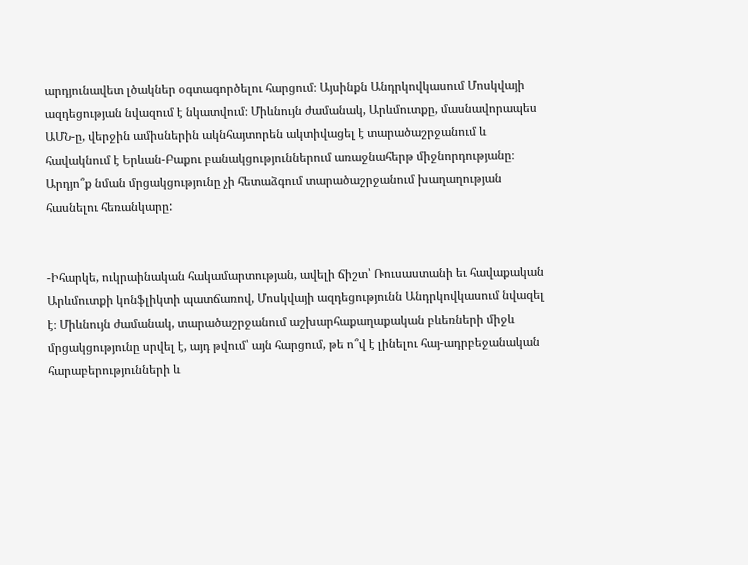արդյունավետ լծակներ օգտագործելու հարցում։ Այսինքն Անդրկովկասում Մոսկվայի ազդեցության նվազում է նկատվում։ Միևնույն ժամանակ, Արևմուտքը, մասնավորապես ԱՄՆ-ը, վերջին ամիսներին ակնհայտորեն ակտիվացել է տարածաշրջանում և հավակնում է Երևան-Բաքու բանակցություններում առաջնահերթ միջնորդությանը։ Արդյո՞ք նման մրցակցությունը չի հետաձգում տարածաշրջանում խաղաղության հասնելու հեռանկարը:


-Իհարկե, ուկրաինական հակամարտության, ավելի ճիշտ՝ Ռուսաստանի եւ հավաքական Արևմուտքի կոնֆլիկտի պատճառով, Մոսկվայի ազդեցությունն Անդրկովկասում նվազել է։ Միևնույն ժամանակ, տարածաշրջանում աշխարհաքաղաքական բևեռների միջև մրցակցությունը սրվել է, այդ թվում՝ այն հարցում, թե ո՞վ է լինելու հայ-ադրբեջանական հարաբերությունների և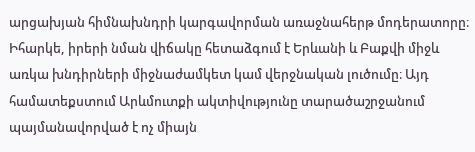արցախյան հիմնախնդրի կարգավորման առաջնահերթ մոդերատորը։ Իհարկե, իրերի նման վիճակը հետաձգում է Երևանի և Բաքվի միջև առկա խնդիրների միջնաժամկետ կամ վերջնական լուծումը։ Այդ համատեքստում Արևմուտքի ակտիվությունը տարածաշրջանում պայմանավորված է ոչ միայն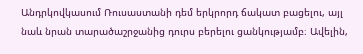Անդրկովկասում Ռուսաստանի դեմ երկրորդ ճակատ բացելու, այլ նաև նրան տարածաշրջանից դուրս բերելու ցանկությամբ։ Ավելին,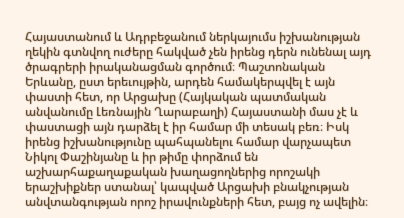Հայաստանում և Ադրբեջանում ներկայումս իշխանության ղեկին գտնվող ուժերը հակված չեն իրենց դերն ունենալ այդ ծրագրերի իրականացման գործում։ Պաշտոնական Երևանը, ըստ երեւույթին, արդեն համակերպվել է այն փաստի հետ, որ Արցախը (Հայկական պատմական անվանումը Լեռնային Ղարաբաղի) Հայաստանի մաս չէ և փաստացի այն դարձել է իր համար մի տեսակ բեռ։ Իսկ իրենց իշխանությունը պահպանելու համար վարչապետ Նիկոլ Փաշինյանը և իր թիմը փորձում են աշխարհաքաղաքական խաղացողներից որոշակի երաշխիքներ ստանալ՝ կապված Արցախի բնակչության անվտանգության որոշ իրավունքների հետ, բայց ոչ ավելին։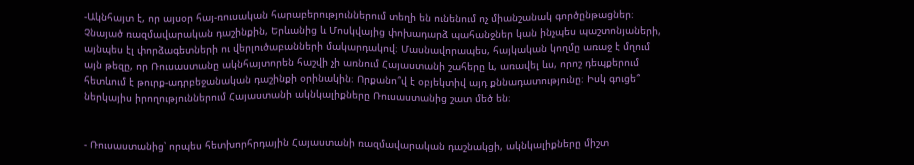-Ակնհայտ է, որ այսօր հայ-ռուսական հարաբերություններում տեղի են ունենում ոչ միանշանակ գործընթացներ։ Չնայած ռազմավարական դաշինքին, Երևանից և Մոսկվայից փոխադարձ պահանջներ կան ինչպես պաշտոնյաների, այնպես էլ փորձագետների ու վերլուծաբանների մակարդակով։ Մասնավորապես, հայկական կողմը առաջ է մղում այն թեզը, որ Ռուսաստանը ակնհայտորեն հաշվի չի առնում Հայաստանի շահերը և, առավել ևս, որոշ դեպքերում հետևում է թուրք-ադրբեջանական դաշինքի օրինակին։ Որքանո՞վ է օբյեկտիվ այդ քննադատությունը։ Իսկ գուցե՞ ներկայիս իրողություններում Հայաստանի ակնկալիքները Ռուսաստանից շատ մեծ են։


- Ռուսաստանից՝ որպես հետխորհրդային Հայաստանի ռազմավարական դաշնակցի, ակնկալիքները միշտ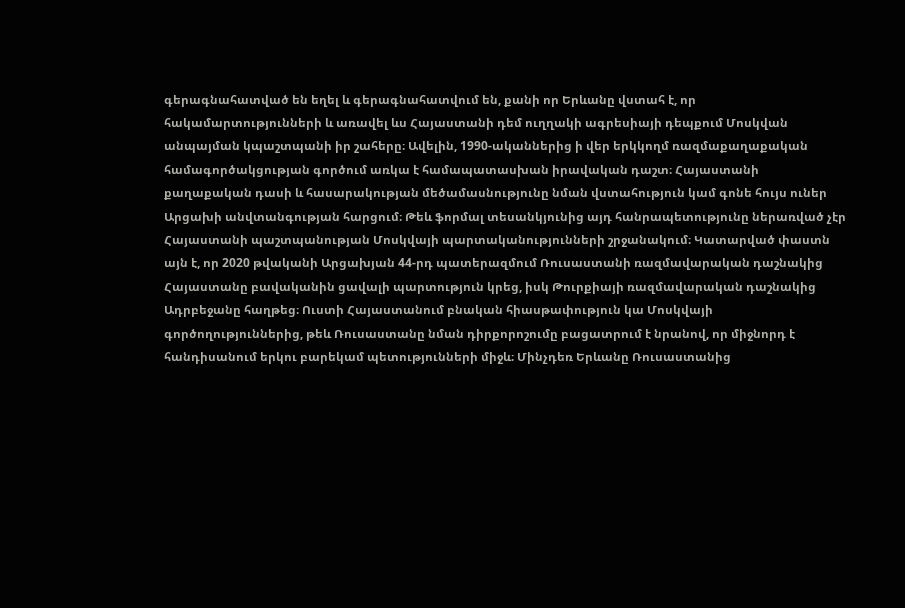գերագնահատված են եղել և գերագնահատվում են, քանի որ Երևանը վստահ է, որ հակամարտությունների և առավել ևս Հայաստանի դեմ ուղղակի ագրեսիայի դեպքում Մոսկվան անպայման կպաշտպանի իր շահերը։ Ավելին, 1990-ականներից ի վեր երկկողմ ռազմաքաղաքական համագործակցության գործում առկա է համապատասխան իրավական դաշտ։ Հայաստանի քաղաքական դասի և հասարակության մեծամասնությունը նման վստահություն կամ գոնե հույս ուներ Արցախի անվտանգության հարցում։ Թեև ֆորմալ տեսանկյունից այդ հանրապետությունը ներառված չէր Հայաստանի պաշտպանության Մոսկվայի պարտականությունների շրջանակում։ Կատարված փաստն այն է, որ 2020 թվականի Արցախյան 44-րդ պատերազմում Ռուսաստանի ռազմավարական դաշնակից Հայաստանը բավականին ցավալի պարտություն կրեց, իսկ Թուրքիայի ռազմավարական դաշնակից Ադրբեջանը հաղթեց։ Ուստի Հայաստանում բնական հիասթափություն կա Մոսկվայի գործողություններից, թեև Ռուսաստանը նման դիրքորոշումը բացատրում է նրանով, որ միջնորդ է հանդիսանում երկու բարեկամ պետությունների միջև։ Մինչդեռ Երևանը Ռուսաստանից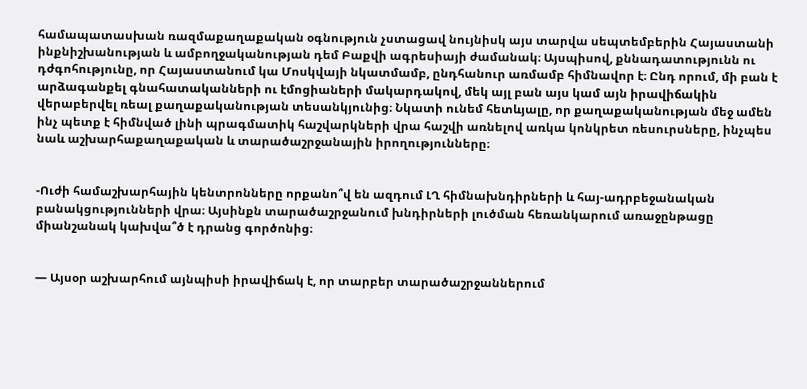համապատասխան ռազմաքաղաքական օգնություն չստացավ նույնիսկ այս տարվա սեպտեմբերին Հայաստանի ինքնիշխանության և ամբողջականության դեմ Բաքվի ագրեսիայի ժամանակ։ Այսպիսով, քննադատությունն ու դժգոհությունը, որ Հայաստանում կա Մոսկվայի նկատմամբ, ընդհանուր առմամբ հիմնավոր է։ Ընդ որում, մի բան է արձագանքել գնահատականների ու էմոցիաների մակարդակով, մեկ այլ բան այս կամ այն իրավիճակին վերաբերվել ռեալ քաղաքականության տեսանկյունից։ Նկատի ունեմ հետևյալը, որ քաղաքականության մեջ ամեն ինչ պետք է հիմնված լինի պրագմատիկ հաշվարկների վրա հաշվի առնելով առկա կոնկրետ ռեսուրսները, ինչպես նաև աշխարհաքաղաքական և տարածաշրջանային իրողությունները։


-Ուժի համաշխարհային կենտրոնները որքանո՞վ են ազդում ԼՂ հիմնախնդիրների և հայ-ադրբեջանական բանակցությունների վրա։ Այսինքն տարածաշրջանում խնդիրների լուծման հեռանկարում առաջընթացը միանշանակ կախվա՞ծ է դրանց գործոնից։


— Այսօր աշխարհում այնպիսի իրավիճակ է, որ տարբեր տարածաշրջաններում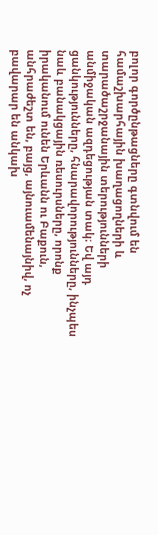բոլոր գործընթացները գտնվում են համաշխարհային խաղացողների և տարածաշրջանային տերությունների անմիջական ազդեցության տակ։ Եվ այդ ցանկությունները, հնարավորությունները, ինչպես նաև բանակցային ռեսուրսները, որոնք իրականում ունեն Երևանն ու Բաքուն, անհրաժեշտ են, բայց, այնուամենայնիվ, ոչ բավարար են անկախ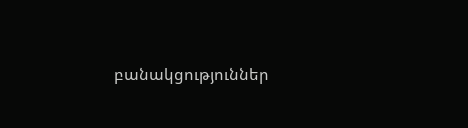բանակցություններ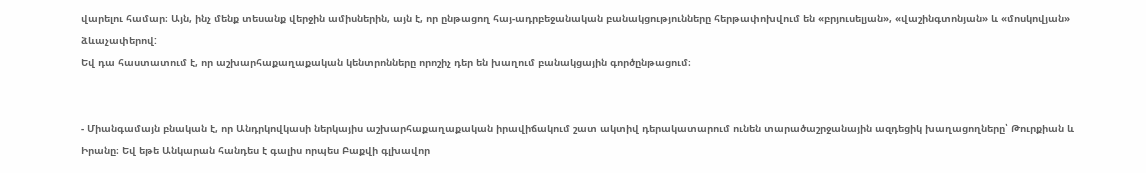վարելու համար։ Այն, ինչ մենք տեսանք վերջին ամիսներին, այն է, որ ընթացող հայ-ադրբեջանական բանակցությունները հերթափոխվում են «բրյուսելյան», «վաշինգտոնյան» և «մոսկովյան» ձևաչափերով:
Եվ դա հաստատում է, որ աշխարհաքաղաքական կենտրոնները որոշիչ դեր են խաղում բանակցային գործընթացում։


- Միանգամայն բնական է, որ Անդրկովկասի ներկայիս աշխարհաքաղաքական իրավիճակում շատ ակտիվ դերակատարում ունեն տարածաշրջանային ազդեցիկ խաղացողները՝ Թուրքիան և Իրանը։ Եվ եթե Անկարան հանդես է գալիս որպես Բաքվի գլխավոր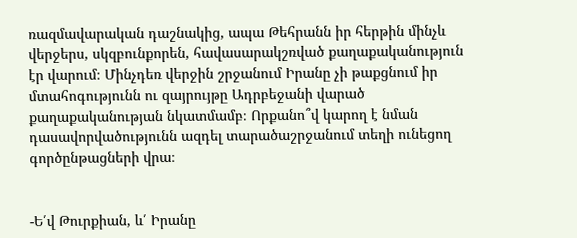ռազմավարական դաշնակից, ապա Թեհրանն իր հերթին մինչև վերջերս, սկզբունքորեն, հավասարակշռված քաղաքականություն էր վարում։ Մինչդեռ վերջին շրջանում Իրանը չի թաքցնում իր մտահոգությունն ու զայրույթը Ադրբեջանի վարած քաղաքականության նկատմամբ։ Որքանո՞վ կարող է նման դասավորվածությունն ազդել տարածաշրջանում տեղի ունեցող գործընթացների վրա։


-Ե՛վ Թուրքիան, և՛ Իրանը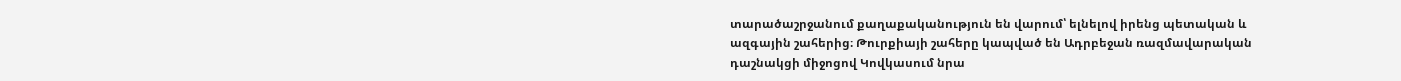տարածաշրջանում քաղաքականություն են վարում՝ ելնելով իրենց պետական և ազգային շահերից։ Թուրքիայի շահերը կապված են Ադրբեջան ռազմավարական դաշնակցի միջոցով Կովկասում նրա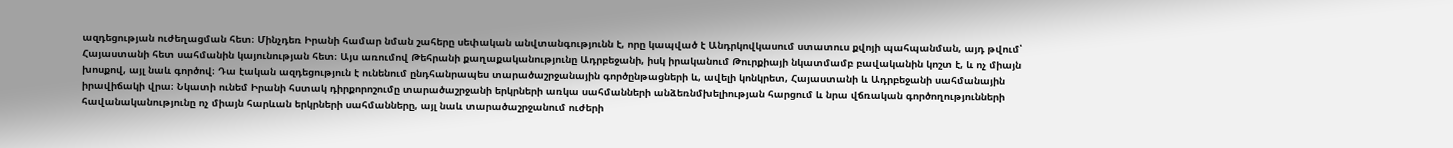ազդեցության ուժեղացման հետ։ Մինչդեռ Իրանի համար նման շահերը սեփական անվտանգությունն է, որը կապված է Անդրկովկասում ստատուս քվոյի պահպանման, այդ թվում՝ Հայաստանի հետ սահմանին կայունության հետ։ Այս առումով Թեհրանի քաղաքականությունը Ադրբեջանի, իսկ իրականում Թուրքիայի նկատմամբ բավականին կոշտ է, և ոչ միայն խոսքով, այլ նաև գործով։ Դա էական ազդեցություն է ունենում ընդհանրապես տարածաշրջանային գործընթացների և, ավելի կոնկրետ, Հայաստանի և Ադրբեջանի սահմանային իրավիճակի վրա։ Նկատի ունեմ Իրանի հստակ դիրքորոշումը տարածաշրջանի երկրների առկա սահմանների անձեռնմխելիության հարցում և նրա վճռական գործողությունների հավանականությունը ոչ միայն հարևան երկրների սահմանները, այլ նաև տարածաշրջանում ուժերի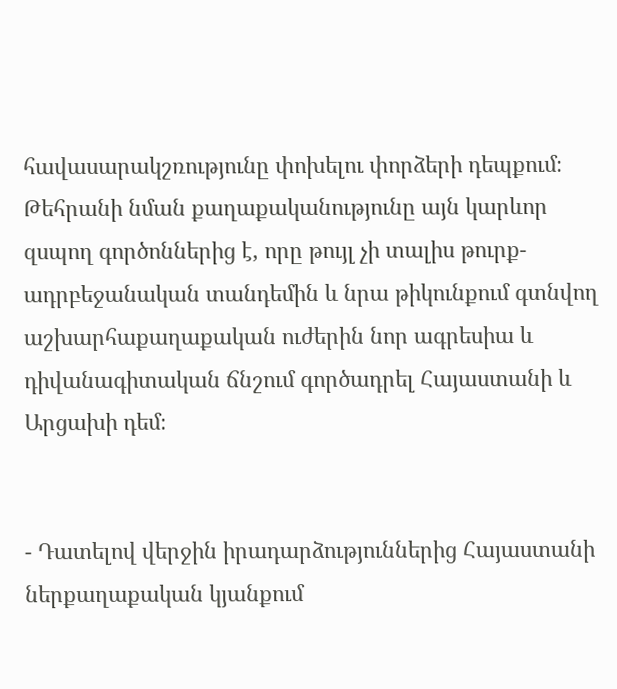հավասարակշռությունը փոխելու փորձերի դեպքում։ Թեհրանի նման քաղաքականությունը այն կարևոր զսպող գործոններից է, որը թույլ չի տալիս թուրք-ադրբեջանական տանդեմին և նրա թիկունքում գտնվող աշխարհաքաղաքական ուժերին նոր ագրեսիա և դիվանագիտական ճնշում գործադրել Հայաստանի և Արցախի դեմ։


- Դատելով վերջին իրադարձություններից Հայաստանի ներքաղաքական կյանքում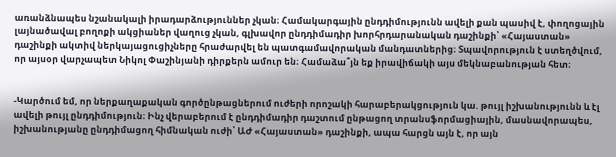առանձնապես նշանակալի իրադարձություններ չկան։ Համակարգային ընդդիմությունն ավելի քան պասիվ է, փողոցային լայնածավալ բողոքի ակցիաներ վաղուց չկան, գլխավոր ընդդիմադիր խորհրդարանական դաշինքի՝ «Հայաստան» դաշինքի ակտիվ ներկայացուցիչները հրաժարվել են պատգամավորական մանդատներից։ Տպավորություն է ստեղծվում, որ այսօր վարչապետ Նիկոլ Փաշինյանի դիրքերն ամուր են։ Համաձա՞յն եք իրավիճակի այս մեկնաբանության հետ։


-Կարծում եմ, որ ներքաղաքական գործընթացներում ուժերի որոշակի հարաբերակցություն կա. թույլ իշխանությունն և էլ ավելի թույլ ընդդիմություն։ Ինչ վերաբերում է ընդդիմադիր դաշտում ընթացող տրանսֆորմացիային, մասնավորապես, իշխանությանը ընդդիմացող հիմնական ուժի՝ ԱԺ «Հայաստան» դաշինքի, ապա հարցն այն է, որ այն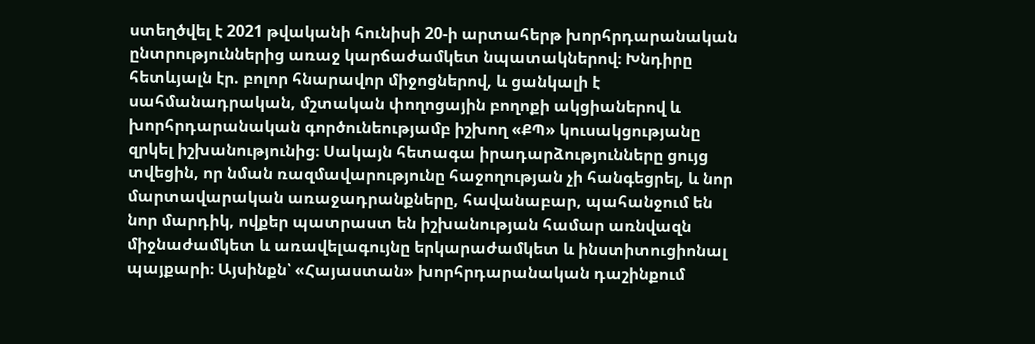ստեղծվել է 2021 թվականի հունիսի 20-ի արտահերթ խորհրդարանական ընտրություններից առաջ կարճաժամկետ նպատակներով։ Խնդիրը հետևյալն էր. բոլոր հնարավոր միջոցներով, և ցանկալի է սահմանադրական, մշտական փողոցային բողոքի ակցիաներով և խորհրդարանական գործունեությամբ իշխող «ՔՊ» կուսակցությանը զրկել իշխանությունից։ Սակայն հետագա իրադարձությունները ցույց տվեցին, որ նման ռազմավարությունը հաջողության չի հանգեցրել, և նոր մարտավարական առաջադրանքները, հավանաբար, պահանջում են նոր մարդիկ, ովքեր պատրաստ են իշխանության համար առնվազն միջնաժամկետ և առավելագույնը երկարաժամկետ և ինստիտուցիոնալ պայքարի։ Այսինքն՝ «Հայաստան» խորհրդարանական դաշինքում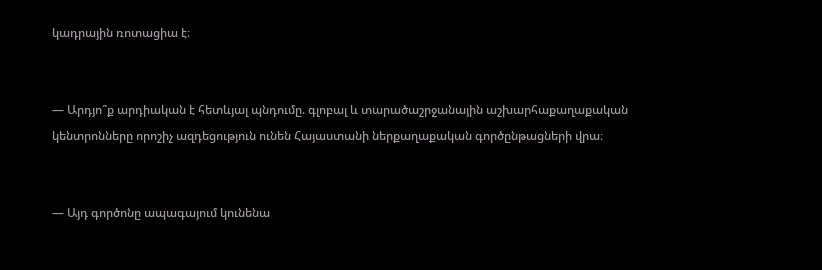կադրային ռոտացիա է։


— Արդյո՞ք արդիական է հետևյալ պնդումը. գլոբալ և տարածաշրջանային աշխարհաքաղաքական կենտրոնները որոշիչ ազդեցություն ունեն Հայաստանի ներքաղաքական գործընթացների վրա։


— Այդ գործոնը ապագայում կունենա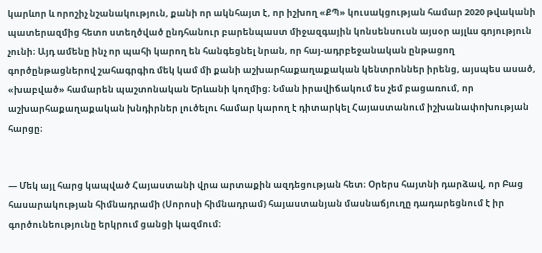կարևոր և որոշիչ նշանակություն, քանի որ ակնհայտ է, որ իշխող «ՔՊ» կուսակցության համար 2020 թվականի պատերազմից հետո ստեղծված ընդհանուր բարենպաստ միջազգային կոնսենսուսն այսօր այլևս գոյություն չունի։ Այդ ամենը ինչ որ պահի կարող են հանգեցնել նրան, որ հայ-ադրբեջանական ընթացող գործընթացներով շահագրգիռ մեկ կամ մի քանի աշխարհաքաղաքական կենտրոններ իրենց, այսպես ասած, «խաբված» համարեն պաշտոնական Երևանի կողմից։ Նման իրավիճակում ես չեմ բացառում, որ աշխարհաքաղաքական խնդիրներ լուծելու համար կարող է դիտարկել Հայաստանում իշխանափոխության հարցը։


— Մեկ այլ հարց կապված Հայաստանի վրա արտաքին ազդեցության հետ։ Օրերս հայտնի դարձավ, որ Բաց հասարակության հիմնադրամի (Սորոսի հիմնադրամ) հայաստանյան մասնաճյուղը դադարեցնում է իր գործունեությունը երկրում ցանցի կազմում։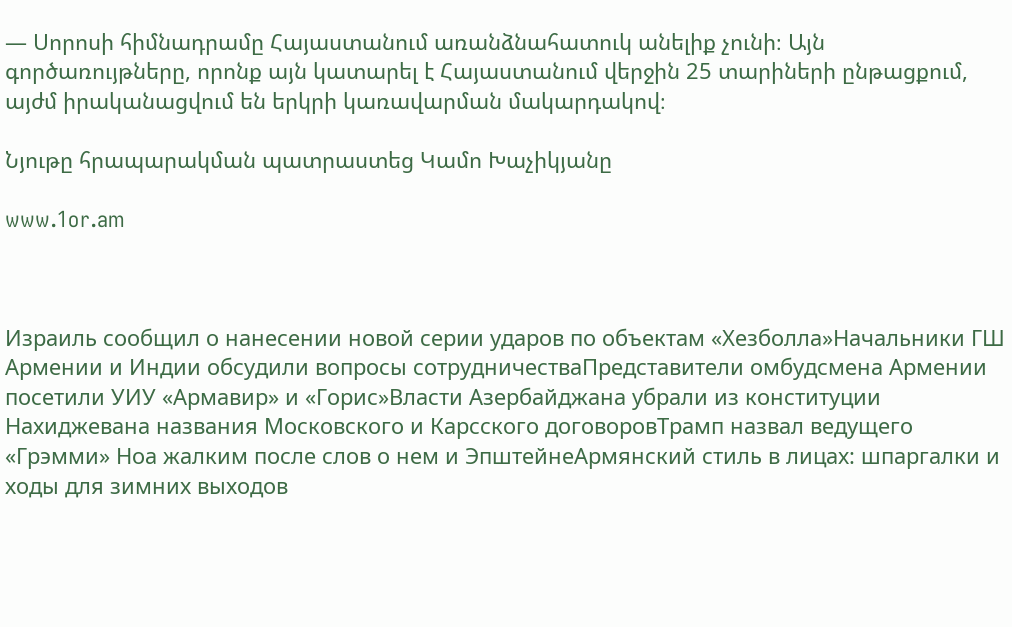— Սորոսի հիմնադրամը Հայաստանում առանձնահատուկ անելիք չունի։ Այն գործառույթները, որոնք այն կատարել է Հայաստանում վերջին 25 տարիների ընթացքում, այժմ իրականացվում են երկրի կառավարման մակարդակով։

Նյութը հրապարակման պատրաստեց Կամո Խաչիկյանը

www.1or.am



Израиль сообщил о нанесении новой серии ударов по объектам «Хезболла»Начальники ГШ Армении и Индии обсудили вопросы сотрудничестваПредставители омбудсмена Армении посетили УИУ «Армавир» и «Горис»Власти Азербайджана убрали из конституции Нахиджевана названия Московского и Карсского договоровТрамп назвал ведущего «Грэмми» Ноа жалким после слов о нем и ЭпштейнеАрмянский стиль в лицах: шпаргалки и ходы для зимних выходов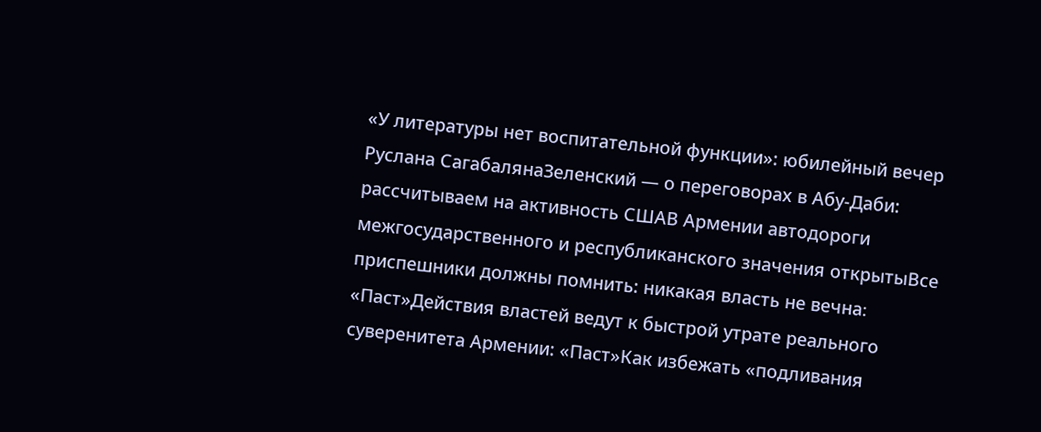«У литературы нет воспитательной функции»: юбилейный вечер Руслана СагабалянаЗеленский — о переговорах в Абу-Даби: рассчитываем на активность СШАВ Армении автодороги межгосударственного и республиканского значения открытыВсе приспешники должны помнить: никакая власть не вечна։ «Паст»Действия властей ведут к быстрой утрате реального суверенитета Армении: «Паст»Как избежать «подливания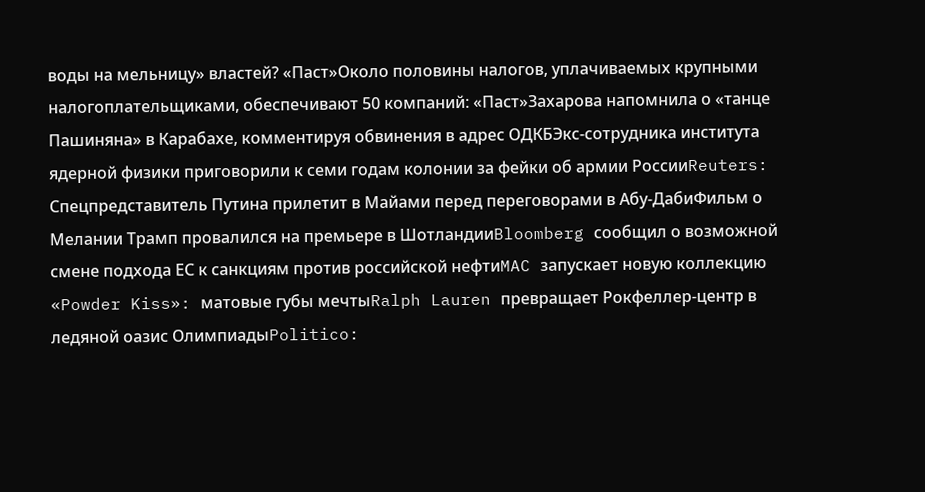воды на мельницу» властей? «Паст»Около половины налогов, уплачиваемых крупными налогоплательщиками, обеспечивают 50 компаний: «Паст»Захарова напомнила о «танце Пашиняна» в Карабахе, комментируя обвинения в адрес ОДКБЭкс-сотрудника института ядерной физики приговорили к семи годам колонии за фейки об армии РоссииReuters: Спецпредставитель Путина прилетит в Майами перед переговорами в Абу-ДабиФильм о Мелании Трамп провалился на премьере в ШотландииBloomberg сообщил о возможной смене подхода ЕС к санкциям против российской нефтиMAC запускает новую коллекцию «Powder Kiss»: матовые губы мечтыRalph Lauren превращает Рокфеллер-центр в ледяной оазис ОлимпиадыPolitico: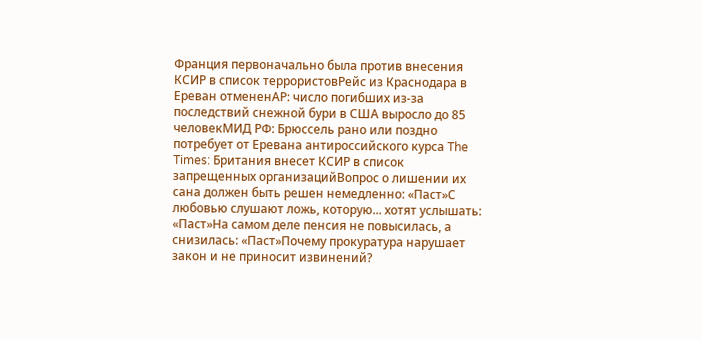Франция первоначально была против внесения КСИР в список террористовРейс из Краснодара в Ереван отмененAP: число погибших из-за последствий снежной бури в США выросло до 85 человекМИД РФ: Брюссель рано или поздно потребует от Еревана антироссийского курса The Times: Британия внесет КСИР в список запрещенных организацийВопрос о лишении их сана должен быть решен немедленно: «Паст»С любовью слушают ложь, которую... хотят услышать: «Паст»На самом деле пенсия не повысилась, а снизилась: «Паст»Почему прокуратура нарушает закон и не приносит извинений?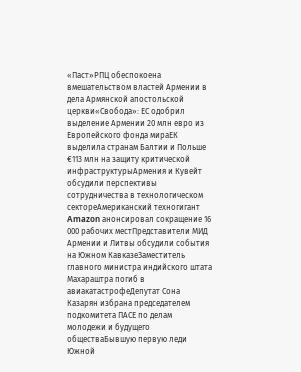«Паст»РПЦ обеспокоена вмешательством властей Армении в дела Армянской апостольской церкви«Свобода»: ЕС одобрил выделение Армении 20 млн евро из Европейского фонда мираЕК выделила странам Балтии и Польше €113 млн на защиту критической инфраструктурыАрмения и Кувейт обсудили перспективы сотрудничества в технологическом сектореАмериканский техногигант Amazon анонсировал сокращение 16 000 рабочих местПредставители МИД Армении и Литвы обсудили события на Южном КавказеЗаместитель главного министра индийского штата Махараштра погиб в авиакатастрофеДепутат Сона Казарян избрана председателем подкомитета ПАСЕ по делам молодежи и будущего обществаБывшую первую леди Южной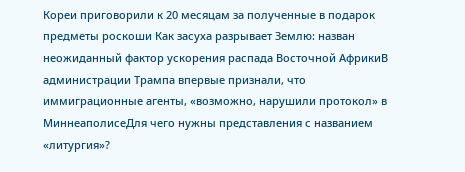Кореи приговорили к 20 месяцам за полученные в подарок предметы роскоши Как засуха разрывает Землю: назван неожиданный фактор ускорения распада Восточной АфрикиВ администрации Трампа впервые признали, что иммиграционные агенты, «возможно, нарушили протокол» в МиннеаполисеДля чего нужны представления с названием «литургия»?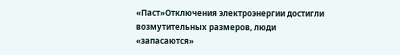«Паст»Отключения электроэнергии достигли возмутительных размеров, люди «запасаются»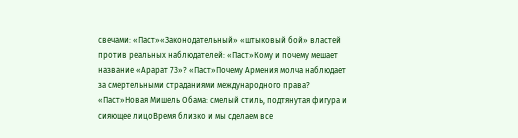свечами: «Паст»«Законодательный» «штыковый бой» властей против реальных наблюдателей: «Паст»Кому и почему мешает название «Арарат 73»? «Паст»Почему Армения молча наблюдает за смертельными страданиями международного права? «Паст»Новая Мишель Обама: смелый стиль, подтянутая фигура и сияющее лицоВремя близко и мы сделаем все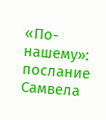«По-нашему»: послание Самвела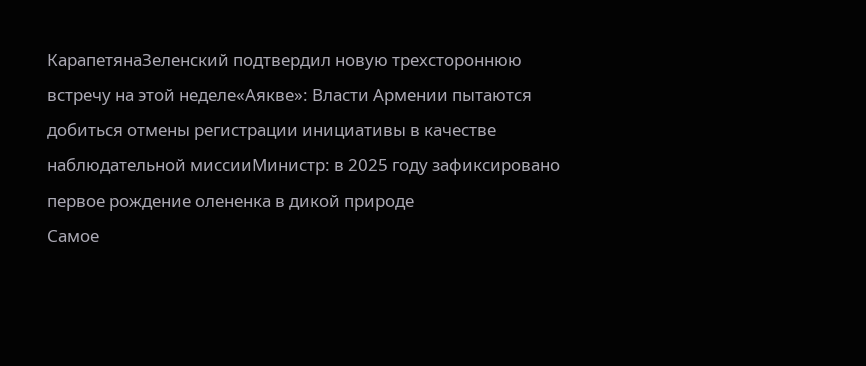КарапетянаЗеленский подтвердил новую трехстороннюю встречу на этой неделе«Аякве»: Власти Армении пытаются добиться отмены регистрации инициативы в качестве наблюдательной миссииМинистр: в 2025 году зафиксировано первое рождение олененка в дикой природе
Самое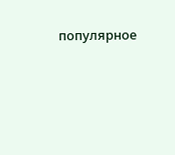популярное